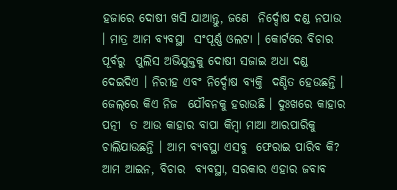ହଜାରେ ଦୋଷୀ ଖସି ଯାଆନ୍ତୁ, ଜଣେ  ନିର୍ଦ୍ଦୋଷ ଦଣ୍ଡ ନପାଉ । ମାତ୍ର ଆମ ବ୍ୟବସ୍ଥା  ସଂପୂର୍ଣ୍ଣ ଓଲଟା । କୋର୍ଟରେ ବିଚାର ପୂର୍ବରୁ  ପୁଲିସ ଅଭିଯୁକ୍ତକୁ ଦୋଷୀ ସଜାଇ ଅଧା ଦଣ୍ଡ  ଦେଇଦିଏ । ନିରୀହ ଏବଂ ନିର୍ଦ୍ଦୋଷ ବ୍ୟକ୍ତି  ଦଣ୍ଡିତ ହେଉଛନ୍ତି । ଜେଲ୍‌ରେ କିଏ ନିଜ  ଯୌବନକୁ ହରାଉଛି । ଦୁଃଖରେ କାହାର ପତ୍ନୀ  ତ ଆଉ କାହାର ବାପା କିମ୍ବା ମାଆ ଆରପାରିକୁ  ଚାଲିଯାଉଛନ୍ତି । ଆମ ବ୍ୟବସ୍ଥା ଏସବୁ  ଫେରାଇ ପାରିବ କି? ଆମ ଆଇନ, ବିଚାର  ବ୍ୟବସ୍ଥା, ସରକାର ଏହାର ଜବାବ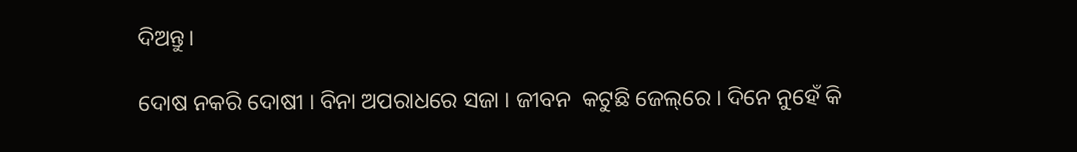ଦିଅନ୍ତୁ।

ଦୋଷ ନକରି ଦୋଷୀ । ବିନା ଅପରାଧରେ ସଜା । ଜୀବନ  କଟୁଛି ଜେଲ୍‌ରେ । ଦିନେ ନୁହେଁ କି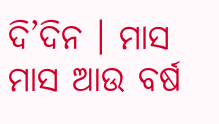ଦି’ଦିନ । ମାସ  ମାସ ଆଉ ବର୍ଷ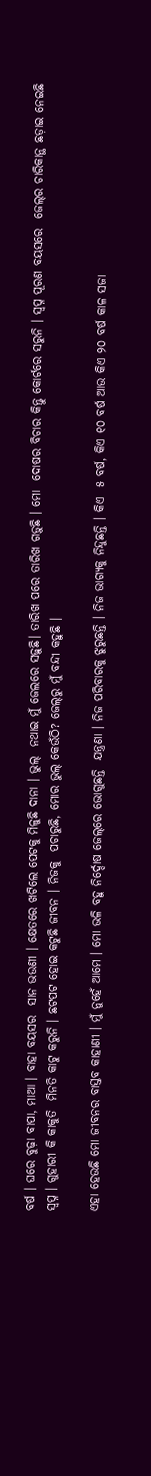ବର୍ଷ । ଘରେ ବୁଢ଼ା ବାପା, ମାଆ । ବାହା ବୟସର  ସାନ ଭଉଣୀ । କ୍ଷେତରେ ଖଟିଲେ ପେଟକୁ ମିଳୁଛି ଦାନା । ଭୁଲ୍‌  ନଥାଇ ମୁଁ ଜେଲରେ ସଢ଼ୁଛି। ତାରିଖ ପରେ ତାରିଖ ଗଡ଼ୁଛି । ମୋ  ଦୋଷର ବିଚାର କିନ୍ତୁ କୋର୍ଟରେ ସରୁନି । ସ୍ୱପ୍ନ ପୂରଣ ବୟସରେ  ଜେଲ୍‌ର ଚାରିକାନ୍ଥ ଛଡ଼ାଇ ନେଇଛି ସ୍ୱପ୍ନ । ଗୁହାରୀ କି କାକୁତି  ମିନତି କାଟୁ କରୁନି । ଛଟପଟ ହୋଇ କଟୁଛି ଜୀବନ । ନିଜକୁ  ପଚାରୁଛି, ମୋର ଭୁଲ୍‌ କେଉଁଠି? ଜେଲ୍‌ରୁ ମୁଁ ବନ୍ଦୀ କହୁଛି ।

ଏହା ହେଉଛି ମୋ ଜୀବନର ବାସ୍ତବ କାହାଣୀ । ମୁଁ ନୁହେଁ ଆମେ । ମୋ ଭଳି ବହୁ ନିର୍ଦ୍ଦୋଷ ଜେଲ୍‌ରେ ଭୋଗୁଛନ୍ତି  ଯନ୍ତ୍ରଣା । ନିଜ ପରିବାରକୁ ଝୁରୁଛନ୍ତି । ନିଜ ଭାଗ୍ୟକୁ ନିନ୍ଦୁଛନ୍ତି । କିଏ  ୫ ବର୍ଷ, କିଏ ୧୦ ବର୍ଷ ଆଉ କିଏ ୨୦ ବର୍ଷ କାଳ ସଜା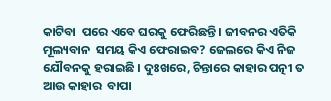କାଟିବା  ପରେ ଏବେ ଘରକୁ ଫେରିଛନ୍ତି । ଜୀବନର ଏତିକି ମୂଲ୍ୟବାନ  ସମୟ କିଏ ଫେରାଇବ? ଜେଲରେ କିଏ ନିଜ ଯୌବନକୁ ହରାଇଛି । ଦୁଃଖରେ, ଚିନ୍ତାରେ କାହାର ପତ୍ନୀ ତ ଆଉ କାହାର  ବାପା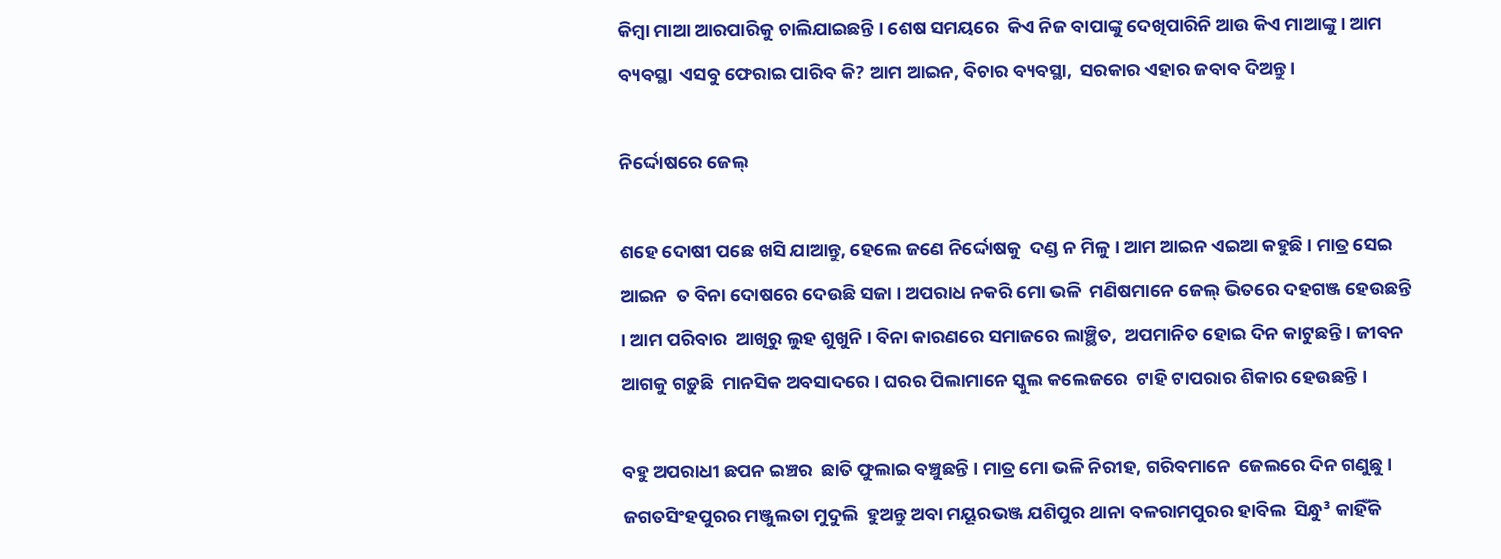କିମ୍ବା ମାଆ ଆରପାରିକୁ ଚାଲିଯାଇଛନ୍ତି । ଶେଷ ସମୟରେ  କିଏ ନିଜ ବାପାଙ୍କୁ ଦେଖିପାରିନି ଆଉ କିଏ ମାଆଙ୍କୁ । ଆମ ବ୍ୟବସ୍ଥା  ଏସବୁ ଫେରାଇ ପାରିବ କି? ଆମ ଆଇନ, ବିଚାର ବ୍ୟବସ୍ଥା,  ସରକାର ଏହାର ଜବାବ ଦିଅନ୍ତୁ ।

ନିର୍ଦ୍ଦୋଷରେ ଜେଲ୍‌

ଶହେ ଦୋଷୀ ପଛେ ଖସି ଯାଆନ୍ତୁ, ହେଲେ ଜଣେ ନିର୍ଦ୍ଦୋଷକୁ  ଦଣ୍ଡ ନ ମିଳୁ । ଆମ ଆଇନ ଏଇଆ କହୁଛି । ମାତ୍ର ସେଇ ଆଇନ  ତ ବିନା ଦୋଷରେ ଦେଉଛି ସଜା । ଅପରାଧ ନକରି ମୋ ଭଳି  ମଣିଷମାନେ ଜେଲ୍‌ ଭିତରେ ଦହଗଞ୍ଜ ହେଉଛନ୍ତି । ଆମ ପରିବାର  ଆଖିରୁ ଲୁହ ଶୁଖୁନି । ବିନା କାରଣରେ ସମାଜରେ ଲାଞ୍ଛିତ,  ଅପମାନିତ ହୋଇ ଦିନ କାଟୁଛନ୍ତି । ଜୀବନ ଆଗକୁ ଗଡ଼ୁଛି  ମାନସିକ ଅବସାଦରେ । ଘରର ପିଲାମାନେ ସ୍କୁଲ କଲେଜରେ  ଟାହି ଟାପରାର ଶିକାର ହେଉଛନ୍ତି ।

ବହୁ ଅପରାଧୀ ଛପନ ଇଞ୍ଚର  ଛାତି ଫୁଲାଇ ବଞ୍ଚୁଛନ୍ତି । ମାତ୍ର ମୋ ଭଳି ନିରୀହ, ଗରିବମାନେ  ଜେଲରେ ଦିନ ଗଣୁଛୁ । ଜଗତସିଂହପୁରର ମଞ୍ଜୁଲତା ମୁଦୁଲି  ହୁଅନ୍ତୁ ଅବା ମୟୂରଭଞ୍ଜ ଯଶିପୁର ଥାନା ବଳରାମପୁରର ହାବିଲ  ସିନ୍ଧୁ³ କାହିଁକି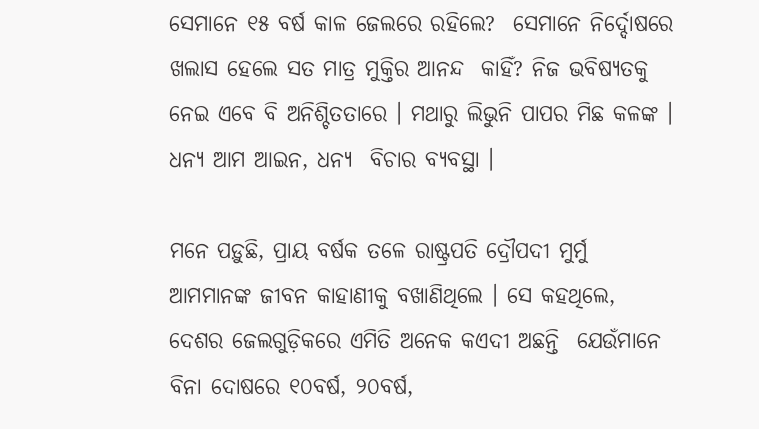ସେମାନେ ୧୫ ବର୍ଷ କାଳ ଜେଲରେ ରହିଲେ?  ସେମାନେ ନିର୍ଦ୍ଦୋଷରେ ଖଲାସ ହେଲେ ସତ ମାତ୍ର ମୁକ୍ତିର ଆନନ୍ଦ  କାହିଁ? ନିଜ ଭବିଷ୍ୟତକୁ ନେଇ ଏବେ ବି ଅନିଶ୍ଚିତତାରେ । ମଥାରୁ ଲିଭୁନି ପାପର ମିଛ କଳଙ୍କ । ଧନ୍ୟ ଆମ ଆଇନ, ଧନ୍ୟ  ବିଚାର ବ୍ୟବସ୍ଥା ।

ମନେ ପଡ଼ୁଛି, ପ୍ରାୟ ବର୍ଷକ ତଳେ ରାଷ୍ଟ୍ରପତି ଦ୍ରୌପଦୀ ମୁର୍ମୁ  ଆମମାନଙ୍କ ଜୀବନ କାହାଣୀକୁ ବଖାଣିଥିଲେ । ସେ କହଥିଲେ,  ଦେଶର ଜେଲଗୁଡ଼ିକରେ ଏମିତି ଅନେକ କଏଦୀ ଅଛନ୍ତି  ଯେଉଁମାନେ ବିନା ଦୋଷରେ ୧୦ବର୍ଷ, ୨୦ବର୍ଷ,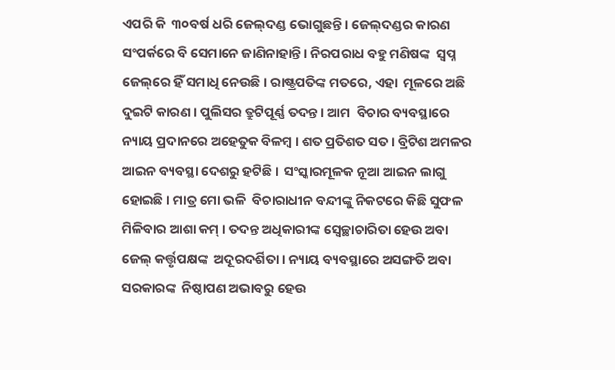ଏପରି କି  ୩୦ବର୍ଷ ଧରି ଜେଲ୍‌ଦଣ୍ଡ ଭୋଗୁଛନ୍ତି । ଜେଲ୍‌ଦଣ୍ଡର କାରଣ  ସଂପର୍କରେ ବି ସେମାନେ ଜାଣିନାହାନ୍ତି । ନିରପରାଧ ବହୁ ମଣିଷଙ୍କ  ସ୍ୱପ୍ନ ଜେଲ୍‌ରେ ହିଁ ସମାଧି ନେଉଛି। ରାଷ୍ଟ୍ରପତିଙ୍କ ମତରେ, ଏହା  ମୂଳରେ ଅଛି ଦୁଇଟି କାରଣ । ପୁଲିସର ତ୍ରୁଟିପୂର୍ଣ୍ଣ ତଦନ୍ତ । ଆମ  ବିଚାର ବ୍ୟବସ୍ଥାରେ ନ୍ୟାୟ ପ୍ରଦାନରେ ଅହେତୁକ ବିଳମ୍ବ । ଶତ ପ୍ରତିଶତ ସତ । ବ୍ରିଟିଶ ଅମଳର ଆଇନ ବ୍ୟବସ୍ଥା ଦେଶରୁ ହଟିଛି ।  ସଂସ୍କାରମୂଳକ ନୂଆ ଆଇନ ଲାଗୁ ହୋଇଛି । ମାତ୍ର ମୋ ଭଳି  ବିଚାରାଧୀନ ବନ୍ଦୀଙ୍କୁ ନିକଟରେ କିଛି ସୁଫଳ ମିଳିବାର ଆଶା କମ୍‌ । ତଦନ୍ତ ଅଧିକାରୀଙ୍କ ସ୍ୱେଚ୍ଛାଚାରିତା ହେଉ ଅବା ଜେଲ୍‌ କର୍ତ୍ତୃପକ୍ଷଙ୍କ  ଅଦୂରଦର୍ଶିତା । ନ୍ୟାୟ ବ୍ୟବସ୍ଥାରେ ଅସଙ୍ଗତି ଅବା ସରକାରଙ୍କ  ନିଷ୍ଠାପଣ ଅଭାବରୁ ହେଉ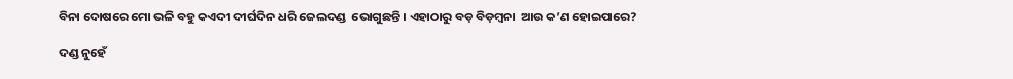ବିନା ଦୋଷରେ ମୋ ଭଳି ବହୁ କଏଦୀ ଦୀର୍ଘଦିନ ଧରି ଜେଲଦଣ୍ଡ  ଭୋଗୁଛନ୍ତି । ଏହାଠାରୁ ବଡ଼ ବିଡ଼ମ୍ବନା  ଆଉ କ’ଣ ହୋଇପାରେ?

ଦଣ୍ଡ ନୁହେଁ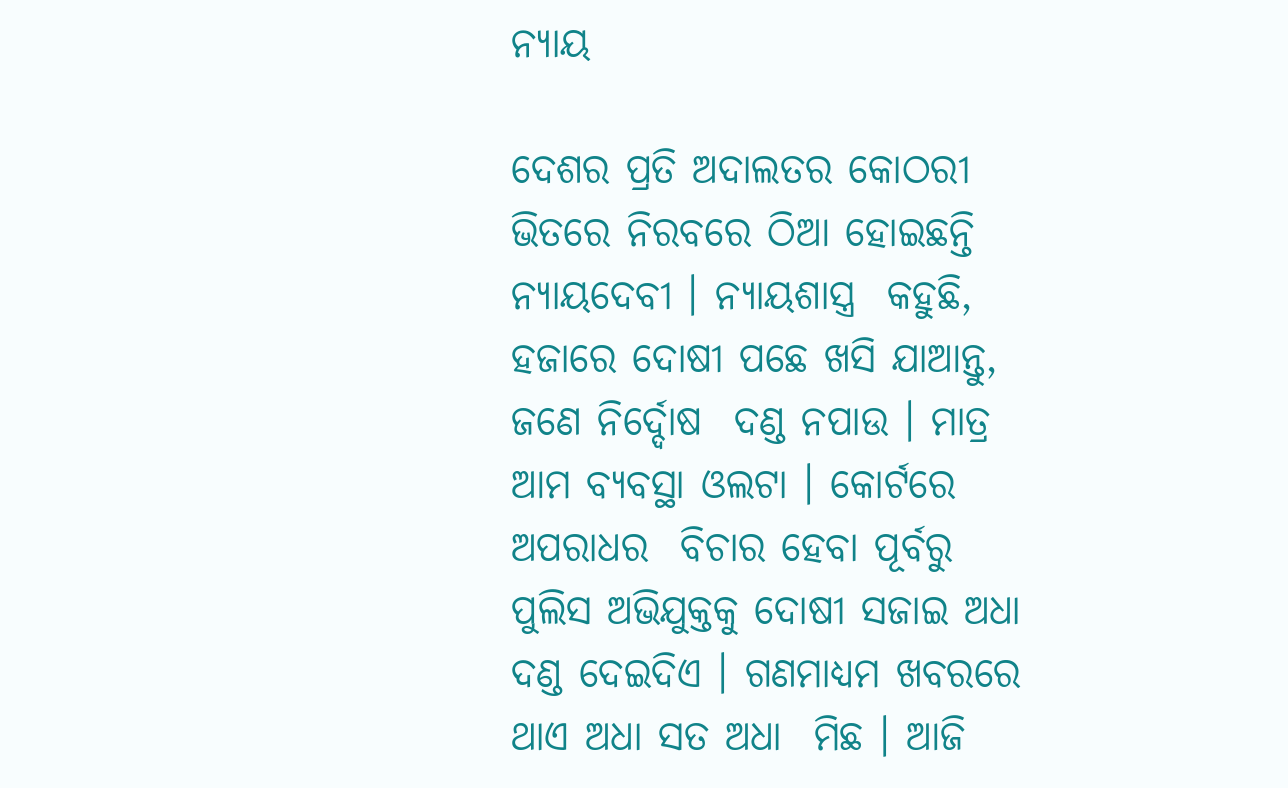ନ୍ୟାୟ

ଦେଶର ପ୍ରତି ଅଦାଲତର କୋଠରୀ  ଭିତରେ ନିରବରେ ଠିଆ ହୋଇଛନ୍ତି ନ୍ୟାୟଦେବୀ । ନ୍ୟାୟଶାସ୍ତ୍ର  କହୁଛି, ହଜାରେ ଦୋଷୀ ପଛେ ଖସି ଯାଆନ୍ତୁ, ଜଣେ ନିର୍ଦ୍ଦୋଷ  ଦଣ୍ଡ ନପାଉ । ମାତ୍ର ଆମ ବ୍ୟବସ୍ଥା ଓଲଟା । କୋର୍ଟରେ ଅପରାଧର  ବିଚାର ହେବା ପୂର୍ବରୁ ପୁଲିସ ଅଭିଯୁକ୍ତକୁ ଦୋଷୀ ସଜାଇ ଅଧା  ଦଣ୍ଡ ଦେଇଦିଏ । ଗଣମାଧ୍ୟମ ଖବରରେ ଥାଏ ଅଧା ସତ ଅଧା  ମିଛ । ଆଜି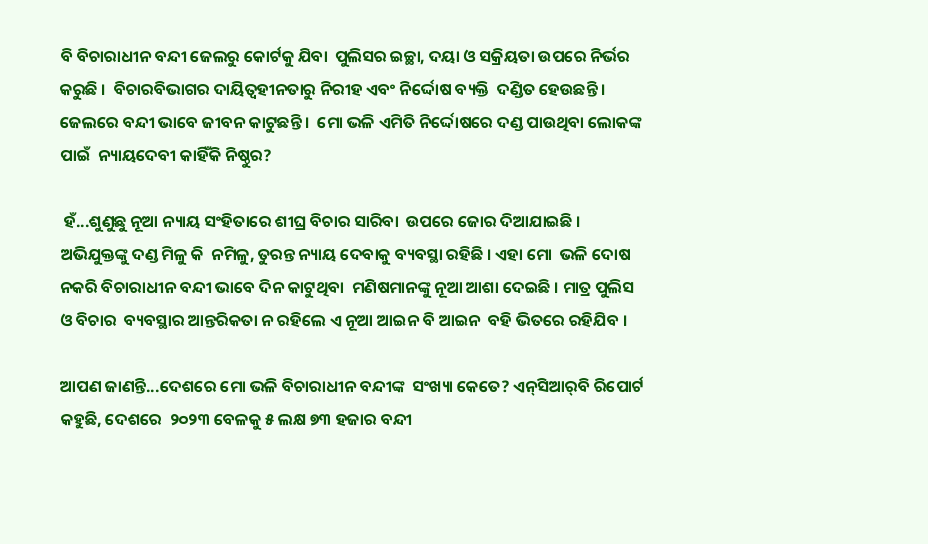ବି ବିଚାରାଧୀନ ବନ୍ଦୀ ଜେଲରୁ କୋର୍ଟକୁ ଯିବା  ପୁଲିସର ଇଚ୍ଛା, ଦୟା ଓ ସକ୍ରିୟତା ଉପରେ ନିର୍ଭର କରୁଛି ।  ବିଚାରବିଭାଗର ଦାୟିତ୍ୱହୀନତାରୁ ନିରୀହ ଏବଂ ନିର୍ଦ୍ଦୋଷ ବ୍ୟକ୍ତି  ଦଣ୍ଡିତ ହେଉଛନ୍ତି । ଜେଲରେ ବନ୍ଦୀ ଭାବେ ଜୀବନ କାଟୁଛନ୍ତି ।  ମୋ ଭଳି ଏମିତି ନିର୍ଦ୍ଦୋଷରେ ଦଣ୍ଡ ପାଉଥିବା ଲୋକଙ୍କ ପାଇଁ  ନ୍ୟାୟଦେବୀ କାହିଁକି ନିଷ୍ଠୁର?

 ହଁ...ଶୁଣୁଛୁ ନୂଆ ନ୍ୟାୟ ସଂହିତାରେ ଶୀଘ୍ର ବିଚାର ସାରିବା  ଉପରେ ଜୋର ଦିଆଯାଇଛି । ଅଭିଯୁକ୍ତଙ୍କୁ ଦଣ୍ଡ ମିଳୁ କି  ନମିଳୁ, ତୁରନ୍ତ ନ୍ୟାୟ ଦେବାକୁ ବ୍ୟବସ୍ଥା ରହିଛି । ଏହା ମୋ  ଭଳି ଦୋଷ ନକରି ବିଚାରାଧୀନ ବନ୍ଦୀ ଭାବେ ଦିନ କାଟୁଥିବା  ମଣିଷମାନଙ୍କୁ ନୂଆ ଆଶା ଦେଇଛି । ମାତ୍ର ପୁଲିସ ଓ ବିଚାର  ବ୍ୟବସ୍ଥାର ଆନ୍ତରିକତା ନ ରହିଲେ ଏ ନୂଆ ଆଇନ ବି ଆଇନ  ବହି ଭିତରେ ରହିଯିବ ।

ଆପଣ ଜାଣନ୍ତି...ଦେଶରେ ମୋ ଭଳି ବିଚାରାଧୀନ ବନ୍ଦୀଙ୍କ  ସଂଖ୍ୟା କେତେ? ଏନ୍‌ସିଆର୍‌ବି ରିପୋର୍ଟ କହୁଛି, ଦେଶରେ  ୨୦୨୩ ବେଳକୁ ୫ ଲକ୍ଷ ୭୩ ହଜାର ବନ୍ଦୀ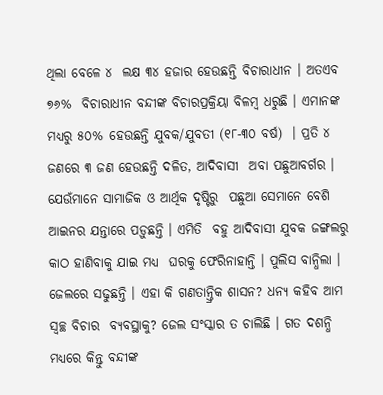ଥିଲା ବେଳେ ୪  ଲକ୍ଷ ୩୪ ହଜାର ହେଉଛନ୍ତି ବିଚାରାଧୀନ । ଅତଏବ ୭୬%  ବିଚାରାଧୀନ ବନ୍ଦୀଙ୍କ ବିଚାରପ୍ରକ୍ରିୟା ବିଳମ୍ବ ଧରୁଛି । ଏମାନଙ୍କ  ମଧ୍ୟରୁ ୫୦% ହେଉଛନ୍ତି ଯୁବକ/ଯୁବତୀ (୧୮-୩୦ ବର୍ଷ)  । ପ୍ରତି ୪ ଜଣରେ ୩ ଜଣ ହେଉଛନ୍ତି ଦଳିତ, ଆଦିବାସୀ  ଅବା ପଛୁଆବର୍ଗର । ଯେଉଁମାନେ ସାମାଜିକ ଓ ଆର୍ଥିକ ଦୃଷ୍ଟିରୁ  ପଛୁଆ ସେମାନେ ବେଶି ଆଇନର ଯନ୍ତାରେ ପଡ଼ୁଛନ୍ତି । ଏମିତି  ବହୁ ଆଦିବାସୀ ଯୁବକ ଜଙ୍ଗଲରୁ କାଠ ହାଣିବାକୁ ଯାଇ ମଧ୍ୟ  ଘରକୁ ଫେରିନାହାନ୍ତି । ପୁଲିସ ବାନ୍ଧିଲା । ଜେଲରେ ସଢୁଛନ୍ତି । ଏହା କି ଗଣତାନ୍ତ୍ରିକ ଶାସନ? ଧନ୍ୟ କହିବ ଆମ ସ୍ୱଚ୍ଛ ବିଚାର  ବ୍ୟବସ୍ଥାକୁ? ଜେଲ ସଂସ୍କାର ତ ଚାଲିଛି । ଗତ ଦଶନ୍ଧି ମଧ୍ୟରେ କିନ୍ତୁ ବନ୍ଦୀଙ୍କ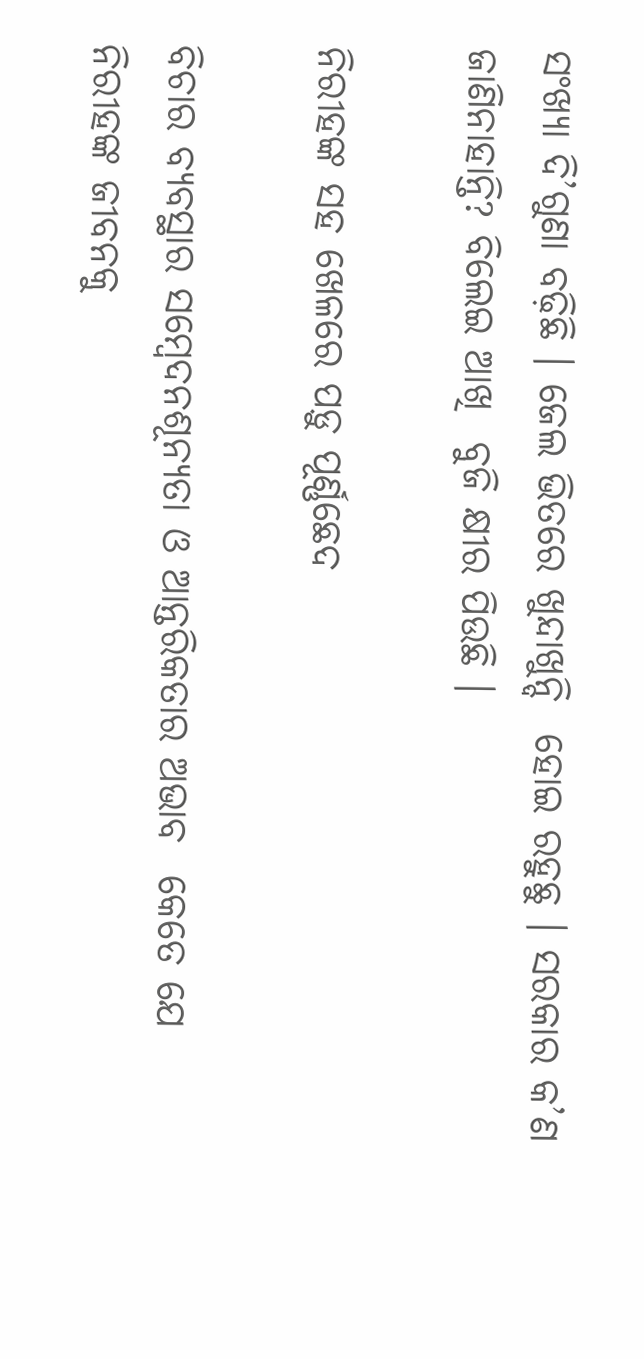ସଂଖ୍ୟା ଦି’ଗୁଣା ବଢ଼ିଛି । ଜେଲ ଭିତରେ ଖୁନ୍ଦାଖୁନ୍ଦି  ହୋଇ ରହୁଛୁ । ସରକାର କ’ଣ ଜାଣିନାହାନ୍ତି? ବିଲେଇ ଆଖି  ବୁଜି କ୍ଷୀର ପିଉଛି ।

ନିରୀହଙ୍କ ସହ ଖେଳରେ ପଡ଼ୁ ପୂର୍ଣ୍ଣଛେଦ

ବିଚାର ବ୍ୟବସ୍ଥାର ସମ୍ବେଦନଶୂନ୍ୟତା ଓ ଆନ୍ତରିକତାର ଅଭାବ  କେତେ ଯେ ନିରୀହଙ୍କ ଜୀବନକୁ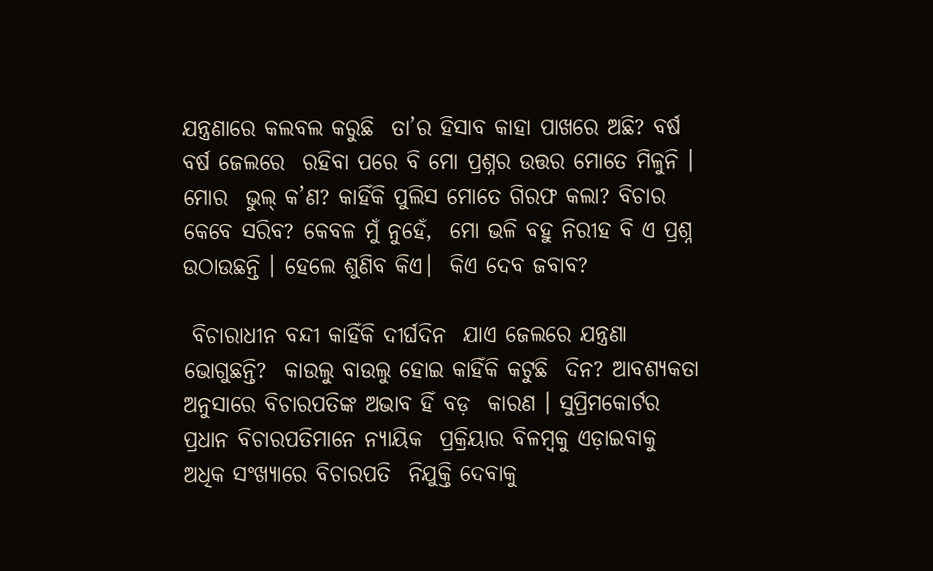ଯନ୍ତ୍ରଣାରେ କଲବଲ କରୁଛି  ତା’ର ହିସାବ କାହା ପାଖରେ ଅଛି? ବର୍ଷ ବର୍ଷ ଜେଲରେ  ରହିବା ପରେ ବି ମୋ ପ୍ରଶ୍ନର ଉତ୍ତର ମୋତେ ମିଳୁନି । ମୋର  ଭୁଲ୍‌ କ’ଣ? କାହିଁକି ପୁଲିସ ମୋତେ ଗିରଫ କଲା? ବିଚାର  କେବେ ସରିବ? କେବଳ ମୁଁ ନୁହେଁ,  ମୋ ଭଳି ବହୁ ନିରୀହ ବି ଏ ପ୍ରଶ୍ନ  ଉଠାଉଛନ୍ତି । ହେଲେ ଶୁଣିବ କିଏ।  କିଏ ଦେବ ଜବାବ?

 ବିଚାରାଧୀନ ବନ୍ଦୀ କାହିଁକି ଦୀର୍ଘଦିନ  ଯାଏ ଜେଲରେ ଯନ୍ତ୍ରଣା ଭୋଗୁଛନ୍ତି?  କାଉଲୁ ବାଉଲୁ ହୋଇ କାହିଁକି କଟୁଛି  ଦିନ? ଆବଶ୍ୟକତା ଅନୁସାରେ ବିଚାରପତିଙ୍କ ଅଭାବ ହିଁ ବଡ଼  କାରଣ । ସୁପ୍ରିମକୋର୍ଟର ପ୍ରଧାନ ବିଚାରପତିମାନେ ନ୍ୟାୟିକ  ପ୍ରକ୍ରିୟାର ବିଳମ୍ବକୁ ଏଡ଼ାଇବାକୁ ଅଧିକ ସଂଖ୍ୟାରେ ବିଚାରପତି  ନିଯୁକ୍ତି ଦେବାକୁ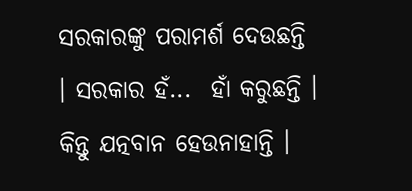ସରକାରଙ୍କୁ ପରାମର୍ଶ ଦେଉଛନ୍ତି । ସରକାର ହଁ...  ହାଁ କରୁଛନ୍ତି । କିନ୍ତୁ ଯତ୍ନବାନ ହେଉନାହାନ୍ତି ।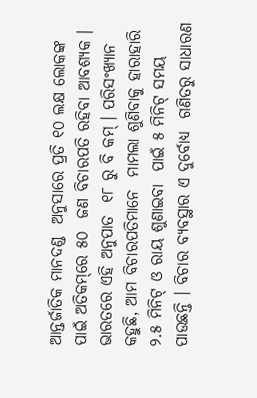ଆନ୍ତର୍ଜାତିକ ମାନଦଣ୍ଡ  ଅନୁସାରେ ପ୍ରତି ୧୦ ଲକ୍ଷ ଲୋକଙ୍କ ପାଇଁ ଅତିକମ୍‌ରେ ୫୦  ଜଣ ବିଚାରପତି ରହିବା ଆବଶ୍ୟକ । ଭାରତରେ ଏହି ଅନୁପାତ  ୧୮ ରୁ ବି କମ୍‌ । ପରିସଂଖ୍ୟାନ କହୁଛି, ଆମ ବିଚାରପତିମାନେ  ମାମଲା ଶୁଣିବାକୁ ହାରାହାରି ୨.୫ ମିନିଟ୍‌ ଓ ରାୟ ଶୁଣାଇବା  ପାଇଁ ୫ ମିନିଟ୍‌ ସମୟ ପାଉଛନ୍ତି । ବିଚାର ବ୍ୟବସ୍ଥାର ଏ ଦୁର୍ବୋଧ୍ୟ  ଗଣିତରୁ ସାଧାରଣ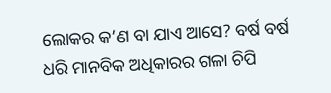ଲୋକର କ’ଣ ବା ଯାଏ ଆସେ? ବର୍ଷ ବର୍ଷ  ଧରି ମାନବିକ ଅଧିକାରର ଗଳା ଚିପି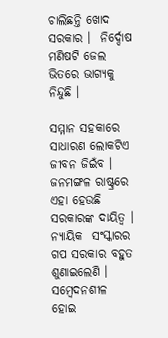ଚାଲିଛନ୍ତି ଖୋଦ ସରକାର ।  ନିର୍ଦ୍ଦୋଷ ମଣିଷଟି ଜେଲ ଭିତରେ ଭାଗ୍ୟକୁ ନିନ୍ଦୁଛି ।

ସମ୍ମାନ ସହକାରେ ସାଧାରଣ ଲୋକଟିଏ ଜୀବନ ଜିଇଁବ ।  ଜନମଙ୍ଗଳ ରାଷ୍ଟ୍ରରେ ଏହା ହେଉଛି ସରକାରଙ୍କ ଦାୟିତ୍ୱ । ନ୍ୟାୟିକ  ସଂସ୍କାରର ଗପ ସରକାର ବହୁତ ଶୁଣାଇଲେଣି । ସମ୍ବେଦନଶୀଳ  ହୋଇ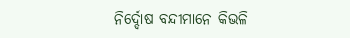ନିର୍ଦ୍ଦୋଷ ବନ୍ଦୀମାନେ କିଭଳି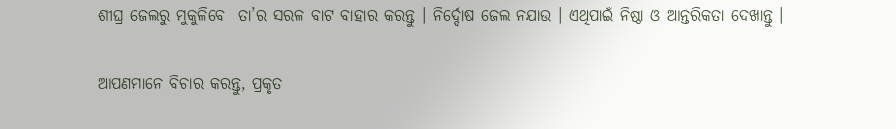ଶୀଘ୍ର ଜେଲରୁ ମୁକୁଳିବେ  ତା’ର ସରଳ ବାଟ ବାହାର କରନ୍ତୁ । ନିର୍ଦ୍ଦୋଷ ଜେଲ ନଯାଉ । ଏଥିପାଇଁ ନିଷ୍ଠା ଓ ଆନ୍ତରିକତା ଦେଖାନ୍ତୁ ।

ଆପଣମାନେ ବିଚାର କରନ୍ତୁ, ପ୍ରକୃତ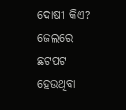ଦୋଷୀ କିଏ? ଜେଲରେ  ଛଟପଟ ହେଉଥିବା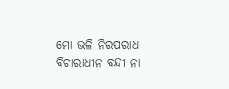ମୋ ଭଳି ନିରପରାଧ ବିଚାରାଧୀନ ବନ୍ଦୀ ନା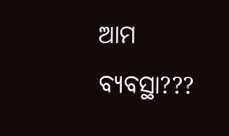ଆମ ବ୍ୟବସ୍ଥା???